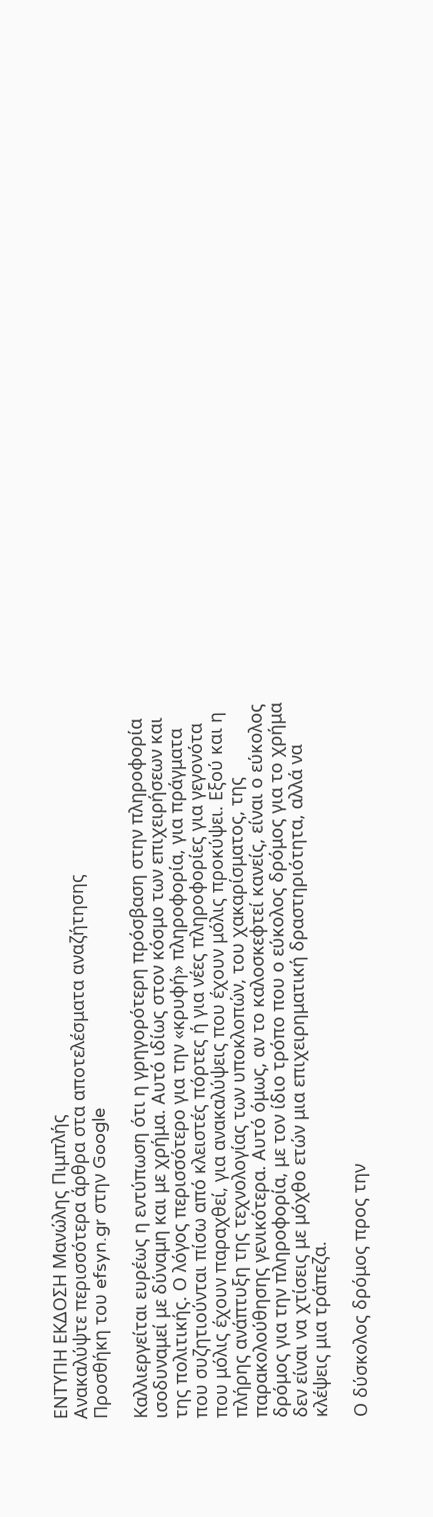ΕΝΤΥΠΗ ΕΚΔΟΣΗ Μανώλης Πιμπλής
Ανακαλύψτε περισσότερα άρθρα στα αποτελέσματα αναζήτησης
Προσθήκη του efsyn.gr στην Google

Καλλιεργείται ευρέως η εντύπωση ότι η γρηγορότερη πρόσβαση στην πληροφορία ισοδυναμεί με δύναμη και με χρήμα. Αυτό ιδίως στον κόσμο των επιχειρήσεων και της πολιτικής. Ο λόγος περισσότερο για την «κρυφή» πληροφορία, για πράγματα που συζητιούνται πίσω από κλειστές πόρτες ή για νέες πληροφορίες για γεγονότα που μόλις έχουν παραχθεί, για ανακαλύψεις που έχουν μόλις προκύψει. Εξού και η πλήρης ανάπτυξη της τεχνολογίας των υποκλοπών, του χακαρίσματος, της παρακολούθησης γενικότερα. Αυτό όμως, αν το καλοσκεφτεί κανείς, είναι ο εύκολος δρόμος για την πληροφορία, με τον ίδιο τρόπο που ο εύκολος δρόμος για το χρήμα δεν είναι να χτίσεις με μόχθο ετών μια επιχειρηματική δραστηριότητα, αλλά να κλέψεις μια τράπεζα.

Ο δύσκολος δρόμος προς την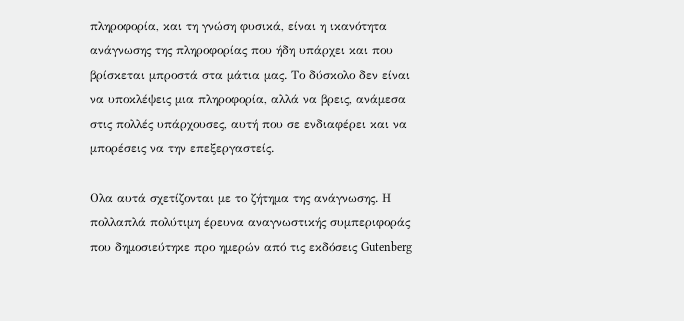πληροφορία, και τη γνώση φυσικά, είναι η ικανότητα ανάγνωσης της πληροφορίας που ήδη υπάρχει και που βρίσκεται μπροστά στα μάτια μας. Το δύσκολο δεν είναι να υποκλέψεις μια πληροφορία, αλλά να βρεις, ανάμεσα στις πολλές υπάρχουσες, αυτή που σε ενδιαφέρει και να μπορέσεις να την επεξεργαστείς.

Ολα αυτά σχετίζονται με το ζήτημα της ανάγνωσης. Η πολλαπλά πολύτιμη έρευνα αναγνωστικής συμπεριφοράς που δημοσιεύτηκε προ ημερών από τις εκδόσεις Gutenberg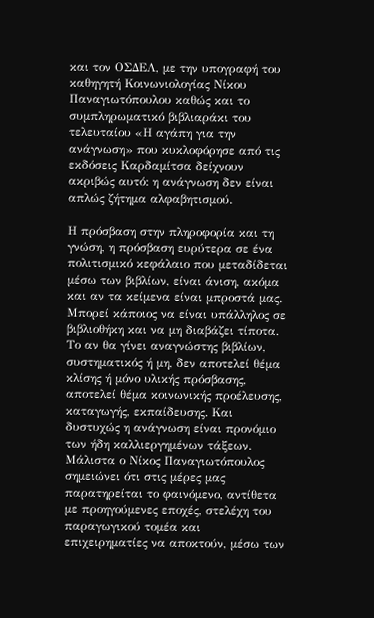και τον ΟΣΔΕΛ, με την υπογραφή του καθηγητή Κοινωνιολογίας Νίκου Παναγιωτόπουλου καθώς και το συμπληρωματικό βιβλιαράκι του τελευταίου «Η αγάπη για την ανάγνωση» που κυκλοφόρησε από τις εκδόσεις Καρδαμίτσα δείχνουν ακριβώς αυτό: η ανάγνωση δεν είναι απλώς ζήτημα αλφαβητισμού.

Η πρόσβαση στην πληροφορία και τη γνώση, η πρόσβαση ευρύτερα σε ένα πολιτισμικό κεφάλαιο που μεταδίδεται μέσω των βιβλίων, είναι άνιση, ακόμα και αν τα κείμενα είναι μπροστά μας. Μπορεί κάποιος να είναι υπάλληλος σε βιβλιοθήκη και να μη διαβάζει τίποτα. Το αν θα γίνει αναγνώστης βιβλίων, συστηματικός ή μη, δεν αποτελεί θέμα κλίσης ή μόνο υλικής πρόσβασης, αποτελεί θέμα κοινωνικής προέλευσης, καταγωγής, εκπαίδευσης. Και δυστυχώς η ανάγνωση είναι προνόμιο των ήδη καλλιεργημένων τάξεων. Μάλιστα ο Νίκος Παναγιωτόπουλος σημειώνει ότι στις μέρες μας παρατηρείται το φαινόμενο, αντίθετα με προηγούμενες εποχές, στελέχη του παραγωγικού τομέα και επιχειρηματίες να αποκτούν, μέσω των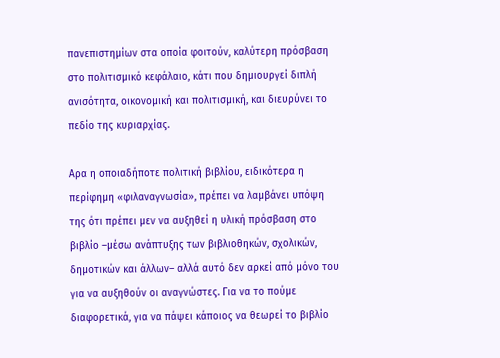πανεπιστημίων στα οποία φοιτούν, καλύτερη πρόσβαση στο πολιτισμικό κεφάλαιο, κάτι που δημιουργεί διπλή ανισότητα, οικονομική και πολιτισμική, και διευρύνει το πεδίο της κυριαρχίας.

Αρα η οποιαδήποτε πολιτική βιβλίου, ειδικότερα η περίφημη «φιλαναγνωσία», πρέπει να λαμβάνει υπόψη της ότι πρέπει μεν να αυξηθεί η υλική πρόσβαση στο βιβλίο –μέσω ανάπτυξης των βιβλιοθηκών, σχολικών, δημοτικών και άλλων– αλλά αυτό δεν αρκεί από μόνο του για να αυξηθούν οι αναγνώστες. Για να το πούμε διαφορετικά, για να πάψει κάποιος να θεωρεί το βιβλίο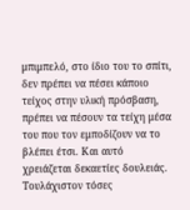μπιμπελό, στο ίδιο του το σπίτι, δεν πρέπει να πέσει κάποιο τείχος στην υλική πρόσβαση, πρέπει να πέσουν τα τείχη μέσα του που τον εμποδίζουν να το βλέπει έτσι. Και αυτό χρειάζεται δεκαετίες δουλειάς. Τουλάχιστον τόσες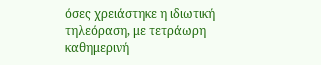όσες χρειάστηκε η ιδιωτική τηλεόραση, με τετράωρη καθημερινή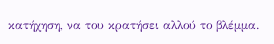κατήχηση, να του κρατήσει αλλού το βλέμμα.